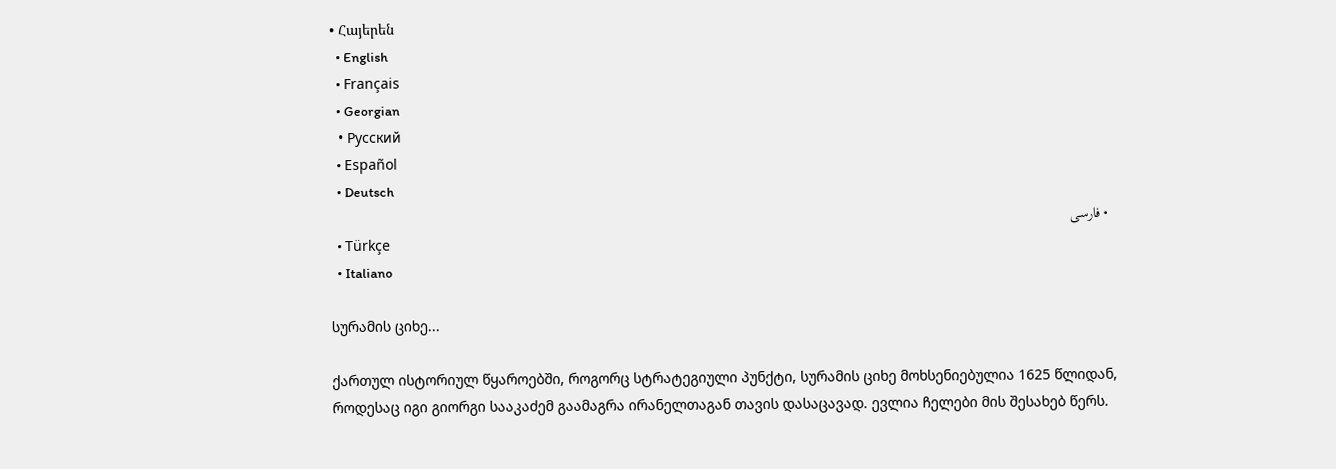• Հայերեն
  • English
  • Français
  • Georgian
  • Русский
  • Español
  • Deutsch
  • فارسی
  • Türkçe
  • Italiano

სურამის ციხე...

ქართულ ისტორიულ წყაროებში, როგორც სტრატეგიული პუნქტი, სურამის ციხე მოხსენიებულია 1625 წლიდან, როდესაც იგი გიორგი სააკაძემ გაამაგრა ირანელთაგან თავის დასაცავად. ევლია ჩელები მის შესახებ წერს.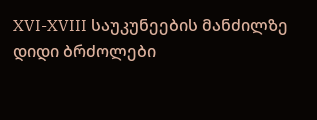XVI-XVIII საუკუნეების მანძილზე დიდი ბრძოლები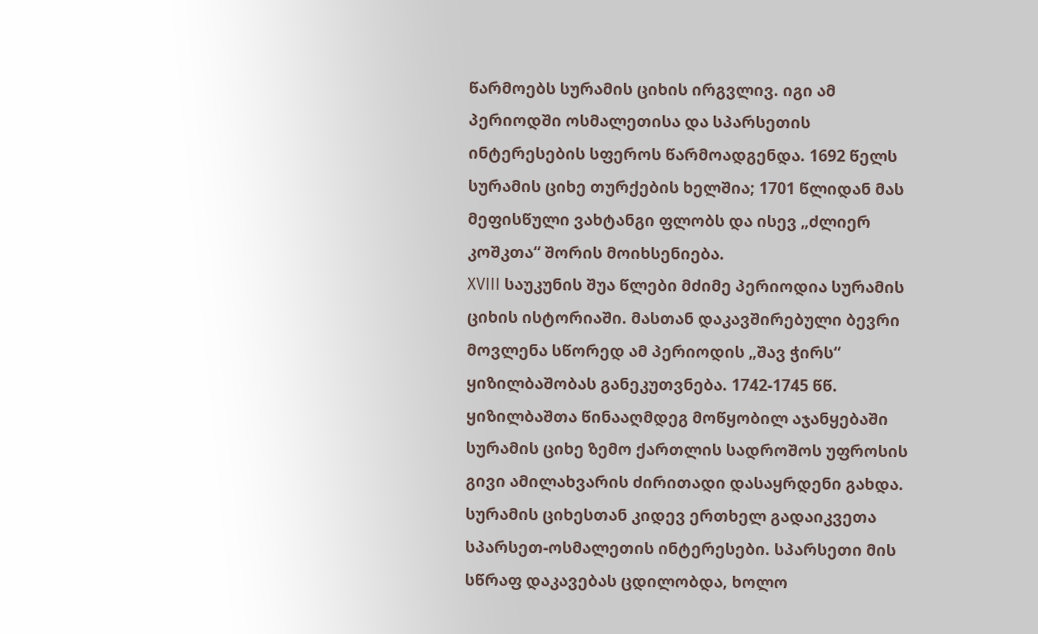წარმოებს სურამის ციხის ირგვლივ. იგი ამ პერიოდში ოსმალეთისა და სპარსეთის ინტერესების სფეროს წარმოადგენდა. 1692 წელს სურამის ციხე თურქების ხელშია; 1701 წლიდან მას მეფისწული ვახტანგი ფლობს და ისევ „ძლიერ კოშკთა“ შორის მოიხსენიება.
XVIII საუკუნის შუა წლები მძიმე პერიოდია სურამის ციხის ისტორიაში. მასთან დაკავშირებული ბევრი მოვლენა სწორედ ამ პერიოდის „შავ ჭირს“ ყიზილბაშობას განეკუთვნება. 1742-1745 წწ. ყიზილბაშთა წინააღმდეგ მოწყობილ აჯანყებაში სურამის ციხე ზემო ქართლის სადროშოს უფროსის გივი ამილახვარის ძირითადი დასაყრდენი გახდა. სურამის ციხესთან კიდევ ერთხელ გადაიკვეთა სპარსეთ-ოსმალეთის ინტერესები. სპარსეთი მის სწრაფ დაკავებას ცდილობდა, ხოლო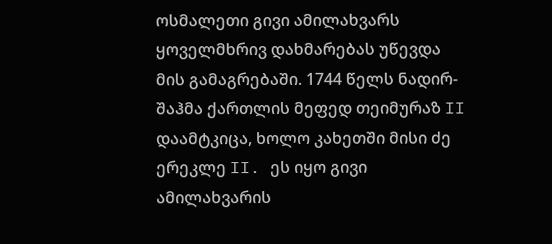ოსმალეთი გივი ამილახვარს ყოველმხრივ დახმარებას უწევდა მის გამაგრებაში. 1744 წელს ნადირ-შაჰმა ქართლის მეფედ თეიმურაზ II დაამტკიცა, ხოლო კახეთში მისი ძე ერეკლე II. ეს იყო გივი ამილახვარის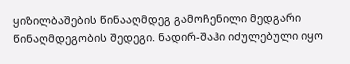ყიზილბაშების წინააღმდეგ გამოჩენილი მედგარი წინაღმდეგობის შედეგი. ნადირ-შაჰი იძულებული იყო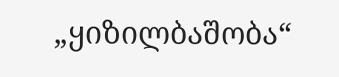„ყიზილბაშობა“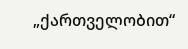„ქართველობით“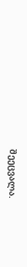შეეცვალა.